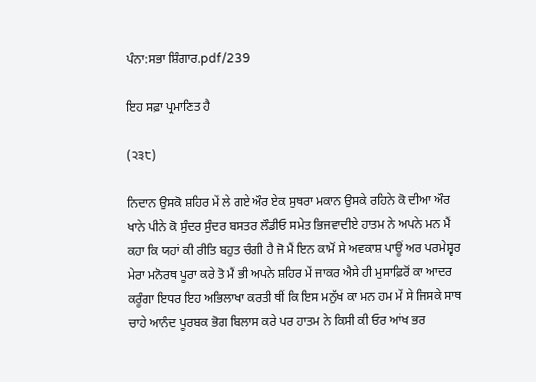ਪੰਨਾ:ਸਭਾ ਸ਼ਿੰਗਾਰ.pdf/239

ਇਹ ਸਫ਼ਾ ਪ੍ਰਮਾਣਿਤ ਹੈ

(੨੩੮)

ਨਿਦਾਨ ਉਸਕੋ ਸ਼ਹਿਰ ਮੇਂ ਲੇ ਗਏ ਔਰ ਏਕ ਸੁਥਰਾ ਮਕਾਨ ਉਸਕੇ ਰਹਿਨੇ ਕੋ ਦੀਆ ਔਰ ਖਾਨੇ ਪੀਨੇ ਕੋ ਸੁੰਦਰ ਸੁੰਦਰ ਬਸਤਰ ਲੌਡੀਓ ਸਮੇਤ ਭਿਜਵਾਦੀਏ ਹਾਤਮ ਨੇ ਅਪਨੇ ਮਨ ਮੈਂ ਕਹਾ ਕਿ ਯਹਾਂ ਕੀ ਰੀਤਿ ਬਹੁਤ ਚੰਗੀ ਹੈ ਜੋ ਮੈਂ ਇਨ ਕਾਮੋਂ ਸੇ ਅਵਕਾਸ਼ ਪਾਊਂ ਅਰ ਪਰਮੇਸ਼੍ਵਰ ਮੇਰਾ ਮਨੋਰਥ ਪੂਰਾ ਕਰੇ ਤੋ ਮੈਂ ਭੀ ਅਪਨੇ ਸ਼ਹਿਰ ਮੇਂ ਜਾਕਰ ਐਸੇ ਹੀ ਮੁਸਾਫ਼ਿਰੋਂ ਕਾ ਆਦਰ ਕਰੂੰਗਾ ਇਧਰ ਇਹ ਅਭਿਲਾਖਾ ਕਰਤੀ ਥੀਂ ਕਿ ਇਸ ਮਨੁੱਖ ਕਾ ਮਨ ਹਮ ਮੇਂ ਸੇ ਜਿਸਕੇ ਸਾਥ ਚਾਹੇ ਆਨੰਦ ਪੂਰਬਕ ਭੋਗ ਬਿਲਾਸ ਕਰੇ ਪਰ ਹਾਤਮ ਨੇ ਕਿਸੀ ਕੀ ਓਰ ਆਂਖ ਭਰ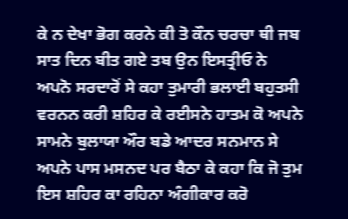ਕੇ ਨ ਦੇਖਾ ਭੋਗ ਕਰਨੇ ਕੀ ਤੋ ਕੌਨ ਚਰਚਾ ਥੀ ਜਬ ਸਾਤ ਦਿਨ ਬੀਤ ਗਏ ਤਬ ਉਨ ਇਸਤ੍ਰੀਓ ਨੇ ਅਪਨੋ ਸਰਦਾਰੋਂ ਸੇ ਕਹਾ ਤੁਮਾਰੀ ਭਲਾਈ ਬਹੁਤਸੀ ਵਰਨਨ ਕਰੀ ਸ਼ਹਿਰ ਕੇ ਰਈਸਨੇ ਹਾਤਮ ਕੋ ਅਪਨੇ ਸਾਮਨੇ ਬੁਲਾਯਾ ਔਰ ਬਡੇ ਆਦਰ ਸਨਮਾਨ ਸੇ ਅਪਨੇ ਪਾਸ ਮਸਨਦ ਪਰ ਬੈਠਾ ਕੇ ਕਹਾ ਕਿ ਜੋ ਤੁਮ ਇਸ ਸ਼ਹਿਰ ਕਾ ਰਹਿਨਾ ਅੰਗੀਕਾਰ ਕਰੋ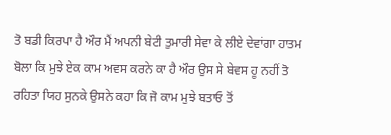ਤੋ ਬਡੀ ਕਿਰਪਾ ਹੈ ਔਰ ਮੈਂ ਅਪਨੀ ਬੇਟੀ ਤੁਮਾਰੀ ਸੇਵਾ ਕੇ ਲੀਏ ਦੇਵਾਂਗਾ ਹਾਤਮ ਬੋਲਾ ਕਿ ਮੁਝੇ ਏਕ ਕਾਮ ਅਵਸ ਕਰਨੇ ਕਾ ਹੈ ਔਰ ਉਸ ਸੇ ਬੇਵਸ ਹੂ ਨਹੀਂ ਤੋ ਰਹਿਤਾ ਯਿਹ ਸੁਨਕੇ ਉਸਨੇ ਕਹਾ ਕਿ ਜੋ ਕਾਮ ਮੁਝੇ ਬਤਾਓ ਤੋਂ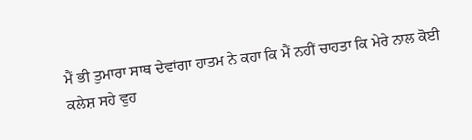ਮੈਂ ਭੀ ਤੁਮਾਰਾ ਸਾਥ ਦੇਵਾਂਗਾ ਹਾਤਮ ਨੇ ਕਹਾ ਕਿ ਮੈਂ ਨਹੀਂ ਚਾਹਤਾ ਕਿ ਮੇਰੇ ਨਾਲ ਕੋਈ ਕਲੇਸ਼ ਸਹੇ ਵੁਹ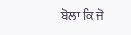ਬੋਲਾ ਕਿ ਜੋ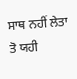ਸਾਥ ਨਹੀਂ ਲੇਤਾ ਤੋ ਯਹੀ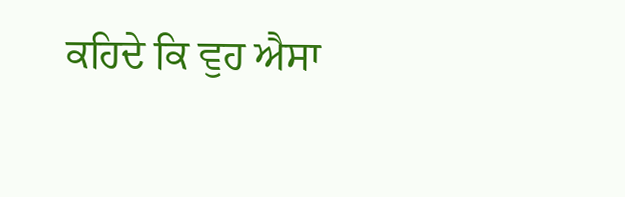ਕਹਿਦੇ ਕਿ ਵੁਹ ਐਸਾ